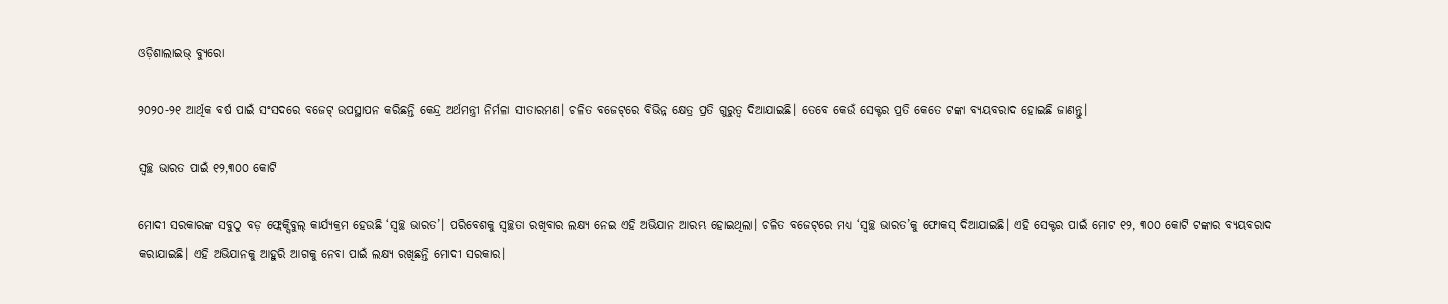ଓଡ଼ିଶାଲାଇଭ୍‌ ବ୍ୟୁରୋ

୨୦୨୦-୨୧ ଆର୍ଥିକ ବର୍ଷ ପାଇଁ ସଂସଦରେ ବଜେଟ୍‌ ଉପସ୍ଥାପନ କରିଛନ୍ତି କେନ୍ଦ୍ର ଅର୍ଥମନ୍ତ୍ରୀ ନିର୍ମଳା ସୀତାରମଣ। ଚଳିତ ବଜେଟ୍‌ରେ ବିଭିନ୍ନ କ୍ଷେତ୍ର ପ୍ରତି ଗୁରୁତ୍ୱ ଦିଆଯାଇଛି। ତେବେ କେଉଁ ସେକ୍ଟର ପ୍ରତି କେତେ ଟଙ୍କା ବ୍ୟୟବରାଦ ହୋଇଛି ଜାଣନ୍ତୁ।

ସ୍ୱଚ୍ଛ ଭାରତ ପାଇଁ ୧୨,୩୦୦ କୋଟି

ମୋଦୀ ସରକାରଙ୍କ ସବୁଠୁ ବଡ଼ ଫ୍ଲେକ୍ସିବୁଲ୍‌ କାର୍ଯ୍ୟକ୍ରମ ହେଉଛି ‘ସ୍ୱଚ୍ଛ ଭାରତ’। ପରିବେଶକୁ ସ୍ୱଚ୍ଛତା ରଖିବାର ଲକ୍ଷ୍ୟ ନେଇ ଏହି ଅଭିଯାନ ଆରମ୍ଭ ହୋଇଥିଲା। ଚଳିତ ବଜେଟ୍‌ରେ ମଧ୍ୟ ‘ସ୍ୱଚ୍ଛ ଭାରତ’କୁ ଫୋକସ୍‌ ଦିଆଯାଇଛି। ଏହି ସେକ୍ଟର ପାଇଁ ମୋଟ ୧୨, ୩୦୦ କୋଟି ଟଙ୍କାର ବ୍ୟୟବରାଦ କରାଯାଇଛି। ଏହି ଅଭିଯାନକୁ ଆହୁରି ଆଗକୁ ନେବା ପାଇଁ ଲକ୍ଷ୍ୟ ରଖିଛନ୍ତି ମୋଦୀ ସରକାର।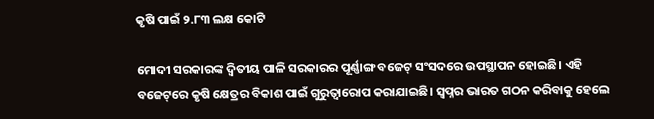କୃଷି ପାଇଁ ୨.୮୩ ଲକ୍ଷ କୋଟି

ମୋଦୀ ସରକାରଙ୍କ ଦ୍ୱିତୀୟ ପାଳି ସରକାରର ପୂର୍ଣ୍ଣାଙ୍ଗ ବଜେଟ୍‌ ସଂସଦରେ ଉପସ୍ଥାପନ ହୋଇଛି। ଏହି ବଜେଟ୍‌ରେ କୃଷି କ୍ଷେତ୍ରର ବିକାଶ ପାଇଁ ଗୁରୁତ୍ୱାରୋପ କରାଯାଇଛି। ସ୍ୱପ୍ନର ଭାରତ ଗଠନ କରିବାକୁ ହେଲେ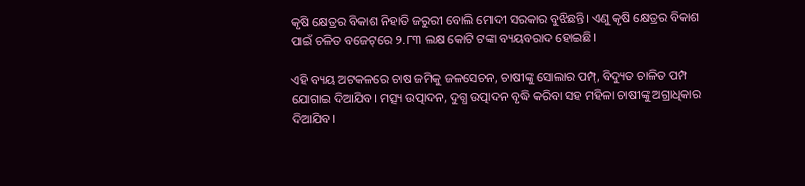କୃଷି କ୍ଷେତ୍ରର ବିକାଶ ନିହାତି ଜରୁରୀ ବୋଲି ମୋଦୀ ସରକାର ବୁଝିଛନ୍ତି। ଏଣୁ କୃଷି କ୍ଷେତ୍ରର ବିକାଶ ପାଇଁ ଚଳିତ ବଜେଟ୍‌ରେ ୨.୮୩ ଲକ୍ଷ କୋଟି ଟଙ୍କା ବ୍ୟୟବରାଦ ହୋଇଛି।

ଏହି ବ୍ୟୟ ଅଟକଳରେ ଚାଷ ଜମିକୁ ଜଳସେଚନ, ଚାଷୀଙ୍କୁ ସୋଲାର ପମ୍ପ୍, ବିଦ୍ୟୁତ ଚାଳିତ ପମ୍ପ ଯୋଗାଇ ଦିଆଯିବ। ମତ୍ସ୍ୟ ଉତ୍ପାଦନ, ଦୁଗ୍ଧ ଉତ୍ପାଦନ ବୃଦ୍ଧି କରିବା ସହ ମହିଳା ଚାଷୀଙ୍କୁ ଅଗ୍ରାଧିକାର ଦିଆଯିବ।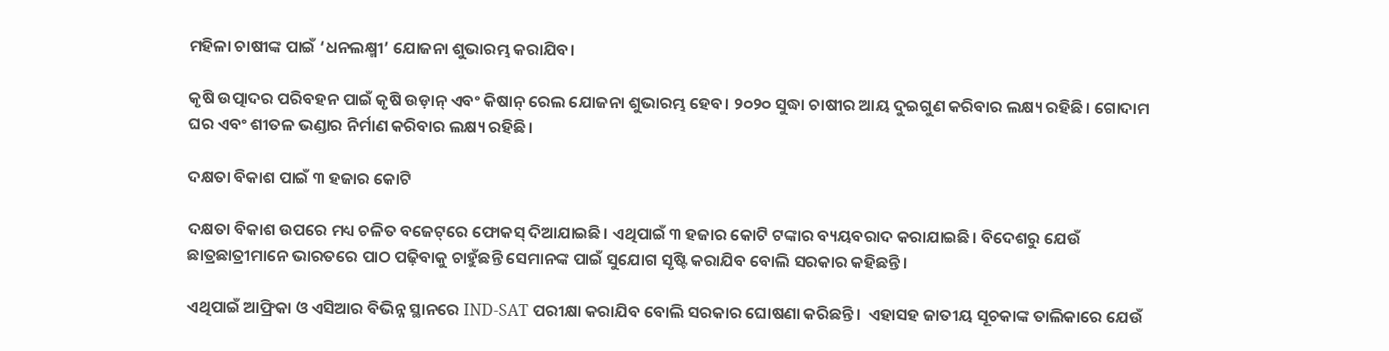ମହିଳା ଚାଷୀଙ୍କ ପାଇଁ ‘ଧନଲକ୍ଷ୍ମୀ’ ଯୋଜନା ଶୁଭାରମ୍ଭ କରାଯିବ।

କୃଷି ଉତ୍ପାଦର ପରିବହନ ପାଇଁ କୃଷି ଉଡ଼ାନ୍‌ ଏବଂ କିଷାନ୍‌ ରେଲ ଯୋଜନା ଶୁଭାରମ୍ଭ ହେବ। ୨୦୨୦ ସୁଦ୍ଧା ଚାଷୀର ଆୟ ଦୁଇଗୁଣ କରିବାର ଲକ୍ଷ୍ୟ ରହିଛି। ଗୋଦାମ ଘର ଏବଂ ଶୀତଳ ଭଣ୍ଡାର ନିର୍ମାଣ କରିବାର ଲକ୍ଷ୍ୟ ରହିଛି।

ଦକ୍ଷତା ବିକାଶ ପାଇଁ ୩ ହଜାର କୋଟି

ଦକ୍ଷତା ବିକାଶ ଉପରେ ମଧ୍ୟ ଚଳିତ ବଜେଟ୍‌ରେ ଫୋକସ୍‌ ଦିଆଯାଇଛି। ଏଥିପାଇଁ ୩ ହଜାର କୋଟି ଟଙ୍କାର ବ୍ୟୟବରାଦ କରାଯାଇଛି। ବିଦେଶରୁ ଯେଉଁ ଛାତ୍ରଛାତ୍ରୀମାନେ ଭାରତରେ ପାଠ ପଢ଼ିବାକୁ ଚାହୁଁଛନ୍ତି ସେମାନଙ୍କ ପାଇଁ ସୁଯୋଗ ସୃଷ୍ଟି କରାଯିବ ବୋଲି ସରକାର କହିଛନ୍ତି।

ଏଥିପାଇଁ ଆଫ୍ରିକା ଓ ଏସିଆର ବିଭିନ୍ନ ସ୍ଥାନରେ IND-SAT ପରୀକ୍ଷା କରାଯିବ ବୋଲି ସରକାର ଘୋଷଣା କରିଛନ୍ତି।  ଏହାସହ ଜାତୀୟ ସୂଚକାଙ୍କ ତାଲିକାରେ ଯେଉଁ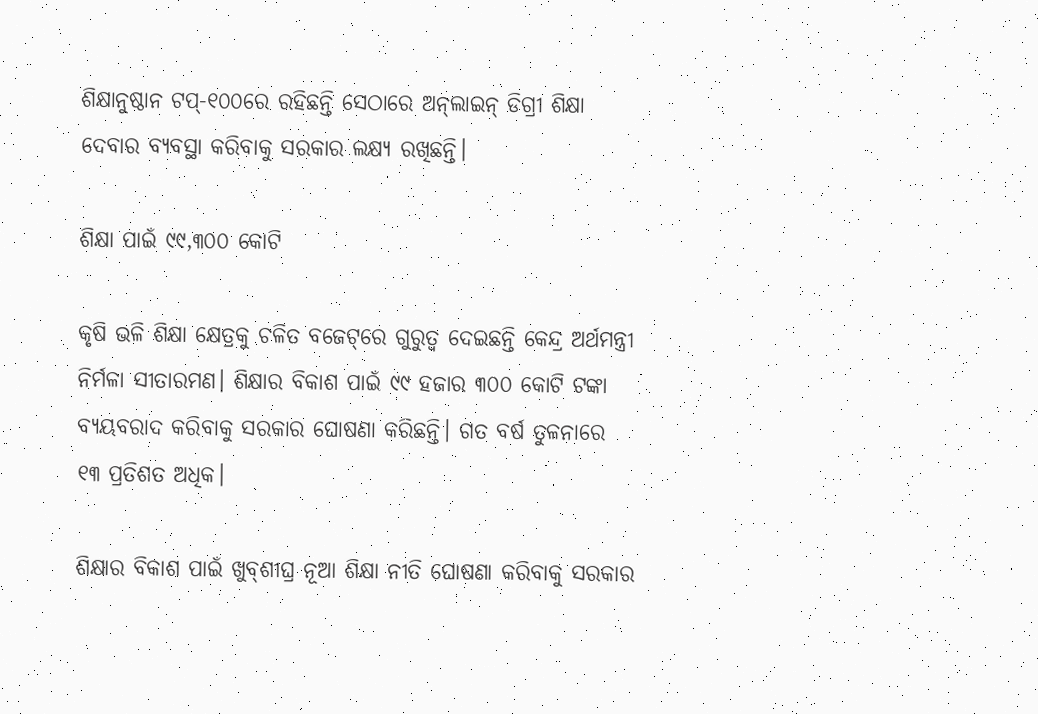ଶିକ୍ଷାନୁଷ୍ଠାନ ଟପ୍‌-୧୦୦ରେ ରହିଛନ୍ତି ସେଠାରେ ଅନ୍‌ଲାଇନ୍‌ ଡିଗ୍ରୀ ଶିକ୍ଷା ଦେବାର ବ୍ୟବସ୍ଥା କରିବାକୁ ସରକାର ଲକ୍ଷ୍ୟ ରଖିଛନ୍ତି।

ଶିକ୍ଷା ପାଇଁ ୯୯,୩୦୦ କୋଟି

କୃଷି ଭଳି ଶିକ୍ଷା କ୍ଷେତ୍ରକୁ ଚଳିତ ବଜେଟ୍‌ରେ ଗୁରୁତ୍ୱ ଦେଇଛନ୍ତି କେନ୍ଦ୍ର ଅର୍ଥମନ୍ତ୍ରୀ ନିର୍ମଳା ସୀତାରମଣ। ଶିକ୍ଷାର ବିକାଶ ପାଇଁ ୯୯ ହଜାର ୩୦୦ କୋଟି ଟଙ୍କା ବ୍ୟୟବରାଦ କରିବାକୁ ସରକାର ଘୋଷଣା କରିଛନ୍ତି। ଗତ ବର୍ଷ ତୁଳନାରେ ୧୩ ପ୍ରତିଶତ ଅଧିକ।

ଶିକ୍ଷାର ବିକାଶ ପାଇଁ ଖୁବ୍‌ଶୀଘ୍ର ନୂଆ ଶିକ୍ଷା ନୀତି ଘୋଷଣା କରିବାକୁ ସରକାର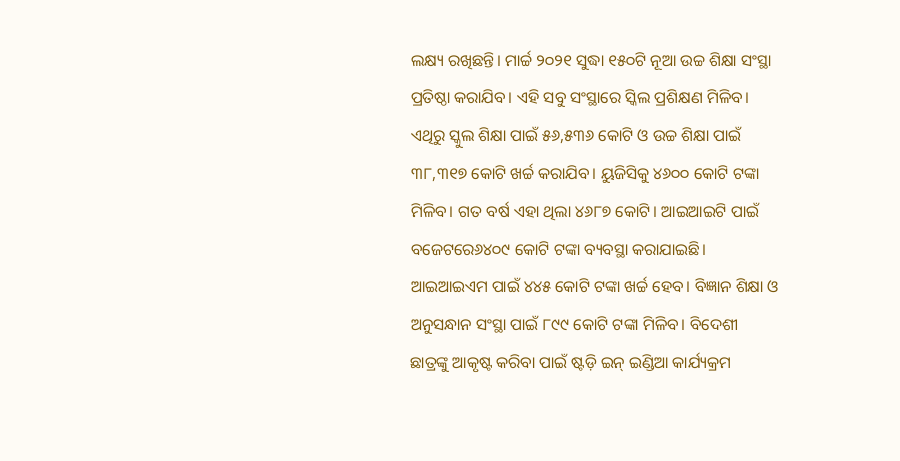ଲକ୍ଷ୍ୟ ରଖିଛନ୍ତି। ମାର୍ଚ୍ଚ ୨୦୨୧ ସୁଦ୍ଧା ୧୫୦ଟି ନୂଆ ଉଚ୍ଚ ଶିକ୍ଷା ସଂସ୍ଥା ପ୍ରତିଷ୍ଠା କରାଯିବ। ଏହି ସବୁ ସଂସ୍ଥାରେ ସ୍କିଲ ପ୍ରଶିକ୍ଷଣ ମିଳିବ। ଏଥିରୁ ସ୍କୁଲ ଶିକ୍ଷା ପାଇଁ ୫୬,୫୩୬ କୋଟି ଓ ଉଚ୍ଚ ଶିକ୍ଷା ପାଇଁ ୩୮,୩୧୭ କୋଟି ଖର୍ଚ୍ଚ କରାଯିବ। ୟୁଜିସିକୁ ୪୬୦୦ କୋଟି ଟଙ୍କା ମିଳିବ। ଗତ ବର୍ଷ ଏହା ଥିଲା ୪୬୮୭ କୋଟି। ଆଇଆଇଟି ପାଇଁ ବଜେଟରେ୬୪୦୯ କୋଟି ଟଙ୍କା ବ୍ୟବସ୍ଥା କରାଯାଇଛି। ଆଇଆଇଏମ ପାଇଁ ୪୪୫ କୋଟି ଟଙ୍କା ଖର୍ଚ୍ଚ ହେବ। ବିଜ୍ଞାନ ଶିକ୍ଷା ଓ ଅନୁସନ୍ଧାନ ସଂସ୍ଥା ପାଇଁ ୮୯୯ କୋଟି ଟଙ୍କା ମିଳିବ। ବିଦେଶୀ ଛାତ୍ରଙ୍କୁ ଆକୃଷ୍ଟ କରିବା ପାଇଁ ଷ୍ଟଡ଼ି ଇନ୍ ଇଣ୍ଡିଆ କାର୍ଯ୍ୟକ୍ରମ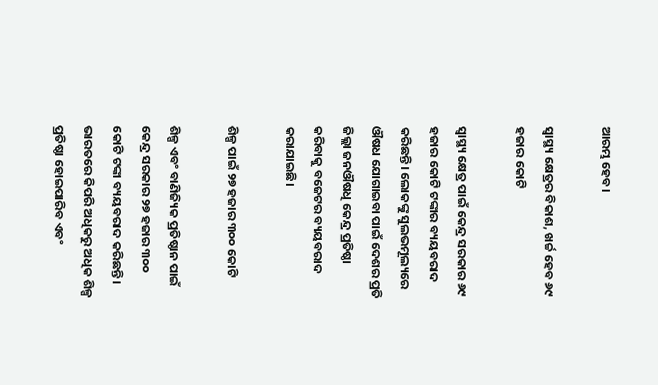ଆରମ୍ଭ ହେବ।

ସ୍ୱାସ୍ଥ୍ୟ କ୍ଷେତ୍ରର ବିକାଶ, ଖର୍ଚ୍ଚ ହେବ ୬୯ ହଜାର କୋଟି

ସ୍ୱାସ୍ଥ୍ୟ କ୍ଷେତ୍ର ପାଇଁ କେନ୍ଦ୍ର ସରକାର ୬୯ ହଜାର କୋଟି ଟଙ୍କାର ବ୍ୟୟବରାଦ କରିଛନ୍ତି। ଲୋକଙ୍କୁ ସୁଲଭମୂଲ୍ୟରେ ଔଷଧ ଯୋଗାଇବା ପାଇଁ ଦେଶର ପ୍ରତି ଜିଲ୍ଲା ଜନଔଷଧି କେନ୍ଦ୍ର ପ୍ରତିଷ୍ଠା କରିବାକୁ ବଜେଟର ବ୍ୟୟବରାଦ କରାଯାଇଛି।

ଶିଳ୍ପ ପାଇଁ ୨୭ ହଜାର ୩୦୦ କୋଟି

ଶିଳ୍ପ ଏବଂ ବାଣିଜ୍ୟିକ ପ୍ରତିଷ୍ଠାନ ପାଇଁ କେନ୍ଦ୍ର ସରକାର ୨୭ ହଜାର ୩୦୦ କୋଟି ଟଙ୍କା ବ୍ୟୟବରାଦ କରିଛନ୍ତି। ଭାରତରେ କିପରି ଅଧିକରୁ ଅଧିକ ଶିଳ୍ପ ପ୍ରତିଷ୍ଠା ହୋଇପାରିବ ଏବଂ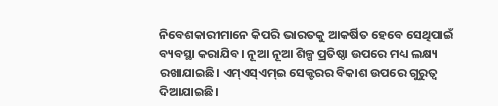ନିବେଶକାରୀମାନେ କିପରି ଭାରତକୁ ଆକର୍ଷିତ ହେବେ ସେଥିପାଇଁ ବ୍ୟବସ୍ଥା କରାଯିବ। ନୂଆ ନୂଆ ଶିଳ୍ପ ପ୍ରତିଷ୍ଠା ଉପରେ ମଧ୍ୟ ଲକ୍ଷ୍ୟ ରଖାଯାଇଛି। ଏମ୍‌ଏସ୍‌ଏମ୍‌ଇ ସେକ୍ଟରର ବିକାଶ ଉପରେ ଗୁରୁତ୍ୱ ଦିଆଯାଇଛି।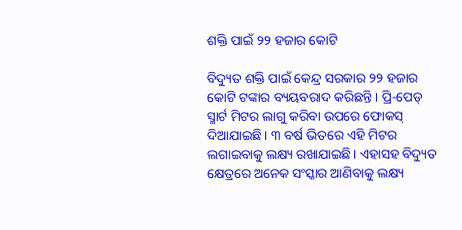ଶକ୍ତି ପାଇଁ ୨୨ ହଜାର କୋଟି

ବିଦ୍ୟୁତ ଶକ୍ତି ପାଇଁ କେନ୍ଦ୍ର ସରକାର ୨୨ ହଜାର କୋଟି ଟଙ୍କାର ବ୍ୟୟବରାଦ କରିଛନ୍ତି। ପ୍ରି-ପେଡ୍‌ ସ୍ମାର୍ଟ ମିଟର ଲାଗୁ କରିବା ଉପରେ ଫୋକସ୍‌ ଦିଆଯାଇଛି। ୩ ବର୍ଷ ଭିତରେ ଏହି ମିଟର ଲଗାଇବାକୁ ଲକ୍ଷ୍ୟ ରଖାଯାଇଛି। ଏହାସହ ବିଦ୍ୟୁତ କ୍ଷେତ୍ରରେ ଅନେକ ସଂସ୍କାର ଆଣିବାକୁ ଲକ୍ଷ୍ୟ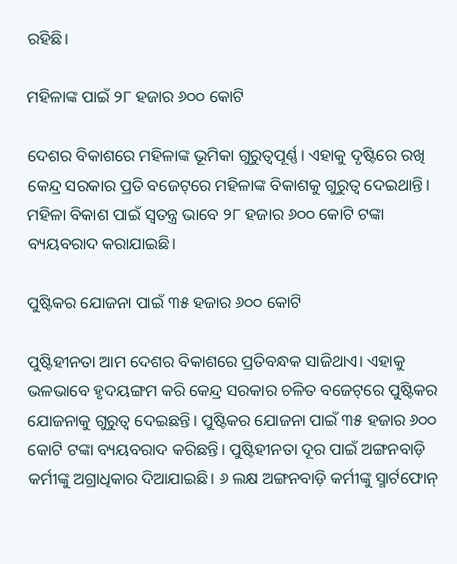ରହିଛି।

ମହିଳାଙ୍କ ପାଇଁ ୨୮ ହଜାର ୬୦୦ କୋଟି

ଦେଶର ବିକାଶରେ ମହିଳାଙ୍କ ଭୂମିକା ଗୁରୁତ୍ୱପୂର୍ଣ୍ଣ। ଏହାକୁ ଦୃଷ୍ଟିରେ ରଖି କେନ୍ଦ୍ର ସରକାର ପ୍ରତି ବଜେଟ୍‌ରେ ମହିଳାଙ୍କ ବିକାଶକୁ ଗୁରୁତ୍ୱ ଦେଇଥାନ୍ତି। ମହିଳା ବିକାଶ ପାଇଁ ସ୍ୱତନ୍ତ୍ର ଭାବେ ୨୮ ହଜାର ୬୦୦ କୋଟି ଟଙ୍କା ବ୍ୟୟବରାଦ କରାଯାଇଛି।

ପୁଷ୍ଟିକର ଯୋଜନା ପାଇଁ ୩୫ ହଜାର ୬୦୦ କୋଟି

ପୁଷ୍ଟିହୀନତା ଆମ ଦେଶର ବିକାଶରେ ପ୍ରତିବନ୍ଧକ ସାଜିଥାଏ। ଏହାକୁ ଭଳଭାବେ ହୃଦୟଙ୍ଗମ କରି କେନ୍ଦ୍ର ସରକାର ଚଳିତ ବଜେଟ୍‌ରେ ପୁଷ୍ଟିକର ଯୋଜନାକୁ ଗୁରୁତ୍ୱ ଦେଇଛନ୍ତି। ପୁଷ୍ଟିକର ଯୋଜନା ପାଇଁ ୩୫ ହଜାର ୬୦୦ କୋଟି ଟଙ୍କା ବ୍ୟୟବରାଦ କରିଛନ୍ତି। ପୁଷ୍ଟିହୀନତା ଦୂର ପାଇଁ ଅଙ୍ଗନବାଡ଼ି କର୍ମୀଙ୍କୁ ଅଗ୍ରାଧିକାର ଦିଆଯାଇଛି। ୬ ଲକ୍ଷ ଅଙ୍ଗନବାଡ଼ି କର୍ମୀଙ୍କୁ ସ୍ମାର୍ଟଫୋନ୍‌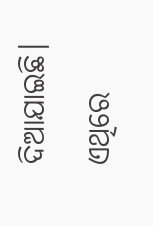ଦିଆଯାଇଛି। ଏଥିରେ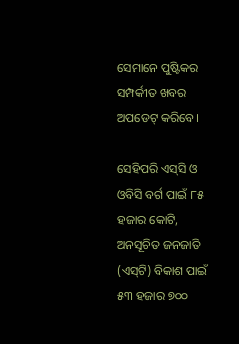ସେମାନେ ପୁଷ୍ଟିକର ସମ୍ପର୍କୀତ ଖବର ଅପଡେଟ୍‌ କରିବେ।

ସେହିପରି ଏସ୍‌ସି ଓ ଓବିସି ବର୍ଗ ପାଇଁ ୮୫ ହଜାର କୋଟି, ଅନସୂଚିତ ଜନଜାତି (ଏସ୍‌ଟି) ବିକାଶ ପାଇଁ ୫୩ ହଜାର ୭୦୦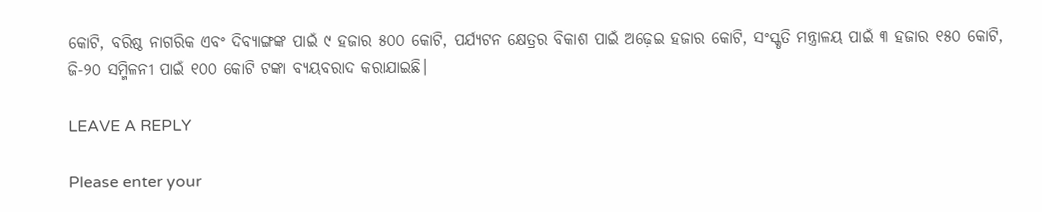କୋଟି, ବରିଷ୍ଠ ନାଗରିକ ଏବଂ ଦିବ୍ୟାଙ୍ଗଙ୍କ ପାଇଁ ୯ ହଜାର ୫୦୦ କୋଟି, ପର୍ଯ୍ୟଟନ କ୍ଷେତ୍ରର ବିକାଶ ପାଇଁ ଅଢ଼େଇ ହଜାର କୋଟି, ସଂସ୍କୃତି ମନ୍ତ୍ରାଳୟ ପାଇଁ ୩ ହଜାର ୧୫୦ କୋଟି, ଜି-୨୦ ସମ୍ମିଳନୀ ପାଇଁ ୧୦୦ କୋଟି ଟଙ୍କା ବ୍ୟୟବରାଦ କରାଯାଇଛି।

LEAVE A REPLY

Please enter your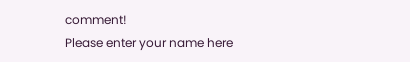comment!
Please enter your name here